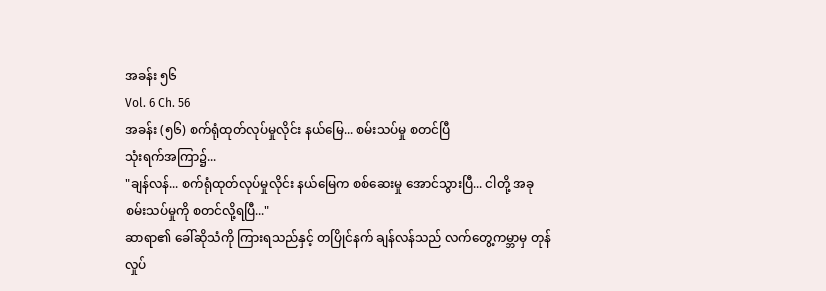အခန်း ၅၆
Vol. 6 Ch. 56
အခန်း (၅၆) စက်ရုံထုတ်လုပ်မှုလိုင်း နယ်မြေ... စမ်းသပ်မှု စတင်ပြီ
သုံးရက်အကြာ၌...
"ချန်လန်... စက်ရုံထုတ်လုပ်မှုလိုင်း နယ်မြေက စစ်ဆေးမှု အောင်သွားပြီ... ငါတို့ အခု စမ်းသပ်မှုကို စတင်လို့ရပြီ..."
ဆာရာ၏ ခေါ်ဆိုသံကို ကြားရသည်နှင့် တပြိုင်နက် ချန်လန်သည် လက်တွေ့ကမ္ဘာမှ တုန်လှုပ်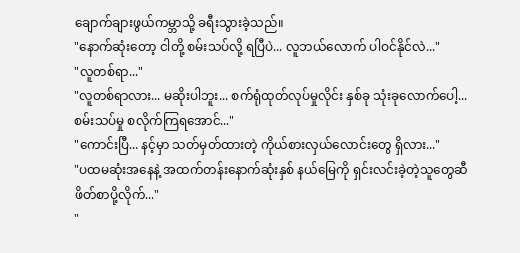ချောက်ချားဖွယ်ကမ္ဘာသို့ ခရီးသွားခဲ့သည်။
"နောက်ဆုံးတော့ ငါတို့ စမ်းသပ်လို့ ရပြီပဲ... လူဘယ်လောက် ပါဝင်နိုင်လဲ..."
"လူတစ်ရာ..."
"လူတစ်ရာလား... မဆိုးပါဘူး... စက်ရုံထုတ်လုပ်မှုလိုင်း နှစ်ခု သုံးခုလောက်ပေါ့... စမ်းသပ်မှု စလိုက်ကြရအောင်..."
"ကောင်းပြီ... နင့်မှာ သတ်မှတ်ထားတဲ့ ကိုယ်စားလှယ်လောင်းတွေ ရှိလား..."
"ပထမဆုံးအနေနဲ့ အထက်တန်းနောက်ဆုံးနှစ် နယ်မြေကို ရှင်းလင်းခဲ့တဲ့သူတွေဆီ ဖိတ်စာပို့လိုက်..."
"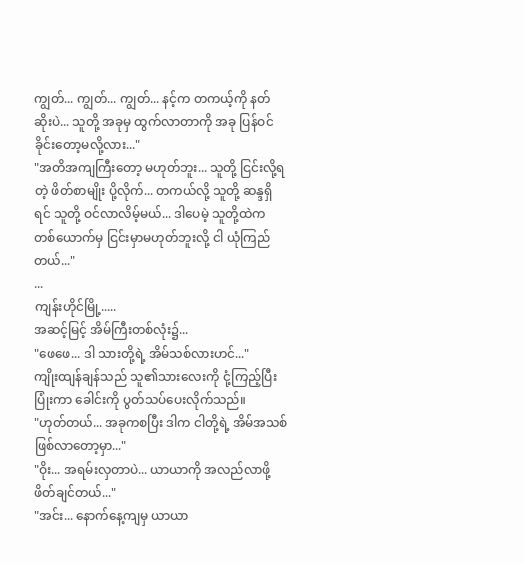ကျွတ်... ကျွတ်... ကျွတ်... နင့်က တကယ့်ကို နတ်ဆိုးပဲ... သူတို့ အခုမှ ထွက်လာတာကို အခု ပြန်ဝင်ခိုင်းတော့မလို့လား..."
"အတိအကျကြီးတော့ မဟုတ်ဘူး... သူတို့ ငြင်းလို့ရတဲ့ ဖိတ်စာမျိုး ပို့လိုက်... တကယ်လို့ သူတို့ ဆန္ဒရှိရင် သူတို့ ဝင်လာလိမ့်မယ်... ဒါပေမဲ့ သူတို့ထဲက တစ်ယောက်မှ ငြင်းမှာမဟုတ်ဘူးလို့ ငါ ယုံကြည်တယ်..."
...
ကျန်းဟိုင်မြို့.....
အဆင့်မြင့် အိမ်ကြီးတစ်လုံး၌...
"ဖေဖေ... ဒါ သားတို့ရဲ့ အိမ်သစ်လားဟင်..."
ကျိုးထျန်ချန်သည် သူ၏သားလေးကို ငုံ့ကြည့်ပြီး ပြုံးကာ ခေါင်းကို ပွတ်သပ်ပေးလိုက်သည်။
"ဟုတ်တယ်... အခုကစပြီး ဒါက ငါတို့ရဲ့ အိမ်အသစ် ဖြစ်လာတော့မှာ..."
"ဝိုး... အရမ်းလှတာပဲ... ယာယာကို အလည်လာဖို့ ဖိတ်ချင်တယ်..."
"အင်း... နောက်နေ့ကျမှ ယာယာ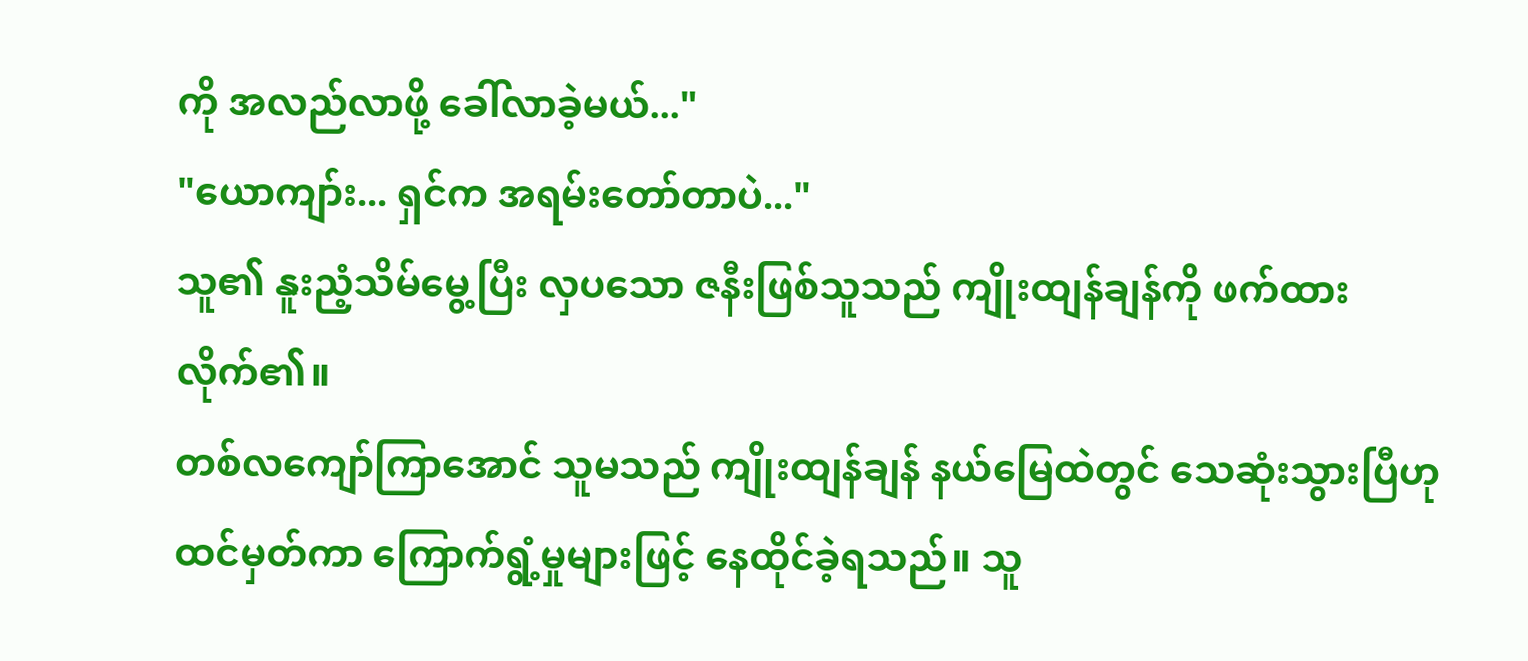ကို အလည်လာဖို့ ခေါ်လာခဲ့မယ်..."
"ယောကျာ်း... ရှင်က အရမ်းတော်တာပဲ..."
သူ၏ နူးညံ့သိမ်မွေ့ပြီး လှပသော ဇနီးဖြစ်သူသည် ကျိုးထျန်ချန်ကို ဖက်ထားလိုက်၏။
တစ်လကျော်ကြာအောင် သူမသည် ကျိုးထျန်ချန် နယ်မြေထဲတွင် သေဆုံးသွားပြီဟု ထင်မှတ်ကာ ကြောက်ရွံ့မှုများဖြင့် နေထိုင်ခဲ့ရသည်။ သူ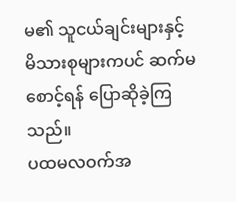မ၏ သူငယ်ချင်းများနှင့် မိသားစုများကပင် ဆက်မစောင့်ရန် ပြောဆိုခဲ့ကြသည်။
ပထမလဝက်အ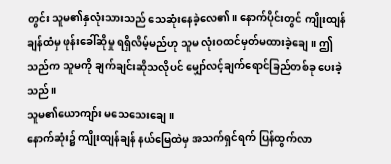တွင်း သူမ၏နှလုံးသားသည် သေဆုံးနေခဲ့လေ၏။ နောက်ပိုင်းတွင် ကျိုးထျန်ချန်ထံမှ ဖုန်းခေါ်ဆိုမှု ရရှိလိမ့်မည်ဟု သူမ လုံးဝထင်မှတ်မထားခဲ့ချေ။ ဤသည်က သူမကို ချက်ချင်းဆိုသလိုပင် မျှော်လင့်ချက်ရောင်ခြည်တစ်ခု ပေးခဲ့သည်။
သူမ၏ယောကျာ်း မသေသေးချေ။
နောက်ဆုံး၌ ကျိုးထျန်ချန် နယ်မြေထဲမှ အသက်ရှင်ရက် ပြန်ထွက်လာ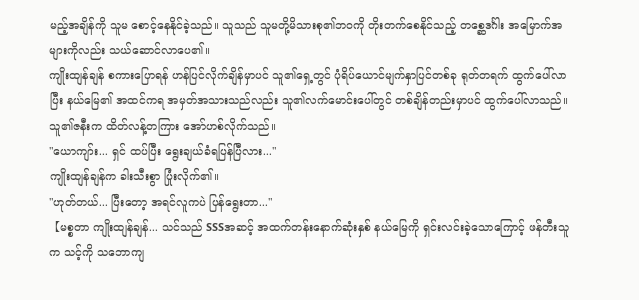မည့်အချိန်ကို သူမ စောင့်နေနိုင်ခဲ့သည်။ သူသည် သူမတို့မိသားစု၏ဘဝကို တိုးတက်စေနိုင်သည့် တစ္ဆေဒင်္ဂါး အမြောက်အများကိုလည်း သယ်ဆောင်လာပေ၏။
ကျိုးထျန်ချန် စကားပြောရန် ဟန်ပြင်လိုက်ချိန်မှာပင် သူ၏ရှေ့တွင် ပုံရိပ်ယောင်မျက်နှာပြင်တစ်ခု ရုတ်တရက် ထွက်ပေါ်လာပြီး နယ်မြေ၏ အထင်ကရ အမှတ်အသားသည်လည်း သူ၏လက်မောင်းပေါ်တွင် တစ်ချိန်တည်းမှာပင် ထွက်ပေါ်လာသည်။
သူ၏ဇနီးက ထိတ်လန့်တကြား အော်ဟစ်လိုက်သည်။
"ယောကျာ်း... ရှင် ထပ်ပြီး ရွေးချယ်ခံရပြန်ပြီလား..."
ကျိုးထျန်ချန်က ခါးသီးစွာ ပြုံးလိုက်၏။
"ဟုတ်တယ်... ပြီးတော့ အရင်လူကပဲ ပြန်ရွေးတာ..."
【မစ္စတာ ကျိုးထျန်ချန်... သင်သည် SSSအဆင့် အထက်တန်းနောက်ဆုံးနှစ် နယ်မြေကို ရှင်းလင်းခဲ့သောကြောင့် ဖန်တီးသူက သင့်ကို သဘောကျ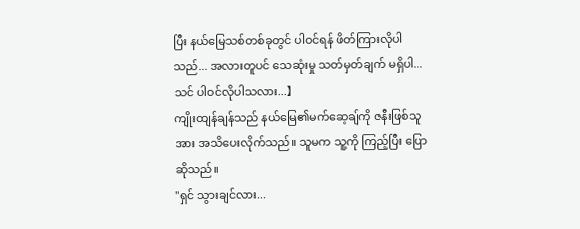ပြီး နယ်မြေသစ်တစ်ခုတွင် ပါဝင်ရန် ဖိတ်ကြားလိုပါသည်... အလားတူပင် သေဆုံးမှု သတ်မှတ်ချက် မရှိပါ... သင် ပါဝင်လိုပါသလား...】
ကျိုးထျန်ချန်သည် နယ်မြေ၏မက်ဆေ့ချ်ကို ဇနီးဖြစ်သူအား အသိပေးလိုက်သည်။ သူမက သူ့ကို ကြည့်ပြီး ပြောဆိုသည်။
"ရှင် သွားချင်လား...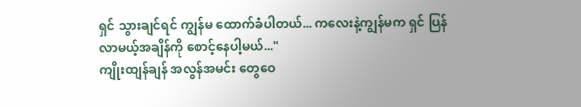ရှင် သွားချင်ရင် ကျွန်မ ထောက်ခံပါတယ်... ကလေးနဲ့ကျွန်မက ရှင် ပြန်လာမယ့်အချိန်ကို စောင့်နေပါ့မယ်..."
ကျိုးထျန်ချန် အလွန်အမင်း တွေဝေ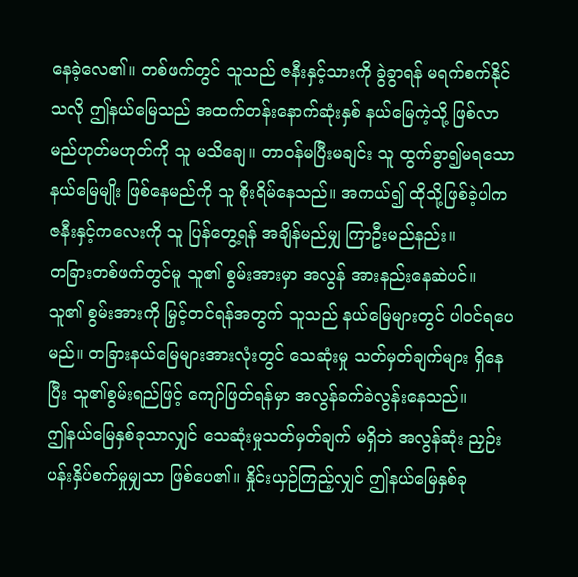နေခဲ့လေ၏။ တစ်ဖက်တွင် သူသည် ဇနီးနှင့်သားကို ခွဲခွာရန် မရက်စက်နိုင်သလို ဤနယ်မြေသည် အထက်တန်းနောက်ဆုံးနှစ် နယ်မြေကဲ့သို့ ဖြစ်လာမည်ဟုတ်မဟုတ်ကို သူ မသိချေ။ တာဝန်မပြီးမချင်း သူ ထွက်ခွာ၍မရသော နယ်မြေမျိုး ဖြစ်နေမည်ကို သူ စိုးရိမ်နေသည်။ အကယ်၍ ထိုသို့ဖြစ်ခဲ့ပါက ဇနီးနှင့်ကလေးကို သူ ပြန်တွေ့ရန် အချိန်မည်မျှ ကြာဦးမည်နည်း။
တခြားတစ်ဖက်တွင်မူ သူ၏ စွမ်းအားမှာ အလွန် အားနည်းနေဆဲပင်။ သူ၏ စွမ်းအားကို မြှင့်တင်ရန်အတွက် သူသည် နယ်မြေများတွင် ပါဝင်ရပေမည်။ တခြားနယ်မြေများအားလုံးတွင် သေဆုံးမှု သတ်မှတ်ချက်များ ရှိနေပြီး သူ၏စွမ်းရည်ဖြင့် ကျော်ဖြတ်ရန်မှာ အလွန်ခက်ခဲလွန်းနေသည်။
ဤနယ်မြေနှစ်ခုသာလျှင် သေဆုံးမှုသတ်မှတ်ချက် မရှိဘဲ အလွန်ဆုံး ညှဉ်းပန်းနှိပ်စက်မှုမျှသာ ဖြစ်ပေ၏။ နှိုင်းယှဉ်ကြည့်လျှင် ဤနယ်မြေနှစ်ခု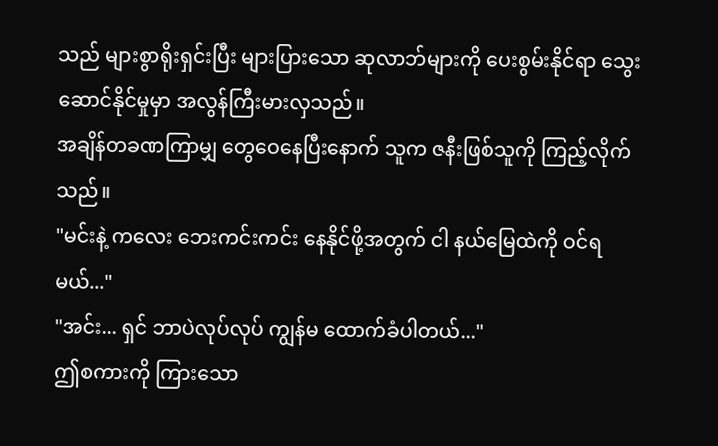သည် များစွာရိုးရှင်းပြီး များပြားသော ဆုလာဘ်များကို ပေးစွမ်းနိုင်ရာ သွေးဆောင်နိုင်မှုမှာ အလွန်ကြီးမားလှသည်။
အချိန်တခဏကြာမျှ တွေဝေနေပြီးနောက် သူက ဇနီးဖြစ်သူကို ကြည့်လိုက်သည်။
"မင်းနဲ့ ကလေး ဘေးကင်းကင်း နေနိုင်ဖို့အတွက် ငါ နယ်မြေထဲကို ဝင်ရမယ်..."
"အင်း... ရှင် ဘာပဲလုပ်လုပ် ကျွန်မ ထောက်ခံပါတယ်..."
ဤစကားကို ကြားသော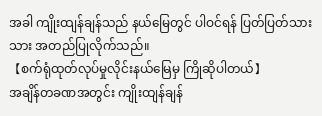အခါ ကျိုးထျန်ချန်သည် နယ်မြေတွင် ပါဝင်ရန် ပြတ်ပြတ်သားသား အတည်ပြုလိုက်သည်။
【စက်ရုံထုတ်လုပ်မှုလိုင်းနယ်မြေမှ ကြိုဆိုပါတယ်】
အချိန်တခဏအတွင်း ကျိုးထျန်ချန်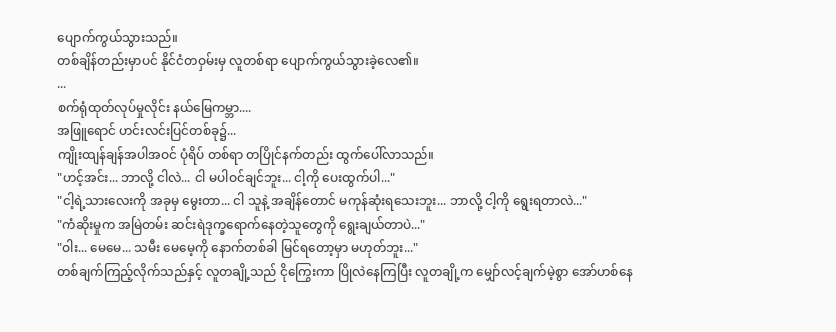ပျောက်ကွယ်သွားသည်။
တစ်ချိန်တည်းမှာပင် နိုင်ငံတဝှမ်းမှ လူတစ်ရာ ပျောက်ကွယ်သွားခဲ့လေ၏။
...
စက်ရုံထုတ်လုပ်မှုလိုင်း နယ်မြေကမ္ဘာ....
အဖြူရောင် ဟင်းလင်းပြင်တစ်ခု၌...
ကျိုးထျန်ချန်အပါအဝင် ပုံရိပ် တစ်ရာ တပြိုင်နက်တည်း ထွက်ပေါ်လာသည်။
"ဟင့်အင်း... ဘာလို့ ငါလဲ... ငါ မပါဝင်ချင်ဘူး... ငါ့ကို ပေးထွက်ပါ..."
"ငါ့ရဲ့သားလေးကို အခုမှ မွေးတာ... ငါ သူနဲ့ အချိန်တောင် မကုန်ဆုံးရသေးဘူး... ဘာလို့ ငါ့ကို ရွေးရတာလဲ..."
"ကံဆိုးမှုက အမြဲတမ်း ဆင်းရဲဒုက္ခရောက်နေတဲ့သူတွေကို ရွေးချယ်တာပဲ..."
"ဝါး... မေမေ... သမီး မေမေ့ကို နောက်တစ်ခါ မြင်ရတော့မှာ မဟုတ်ဘူး..."
တစ်ချက်ကြည့်လိုက်သည်နှင့် လူတချို့သည် ငိုကြွေးကာ ပြိုလဲနေကြပြီး လူတချို့က မျှော်လင့်ချက်မဲ့စွာ အော်ဟစ်နေ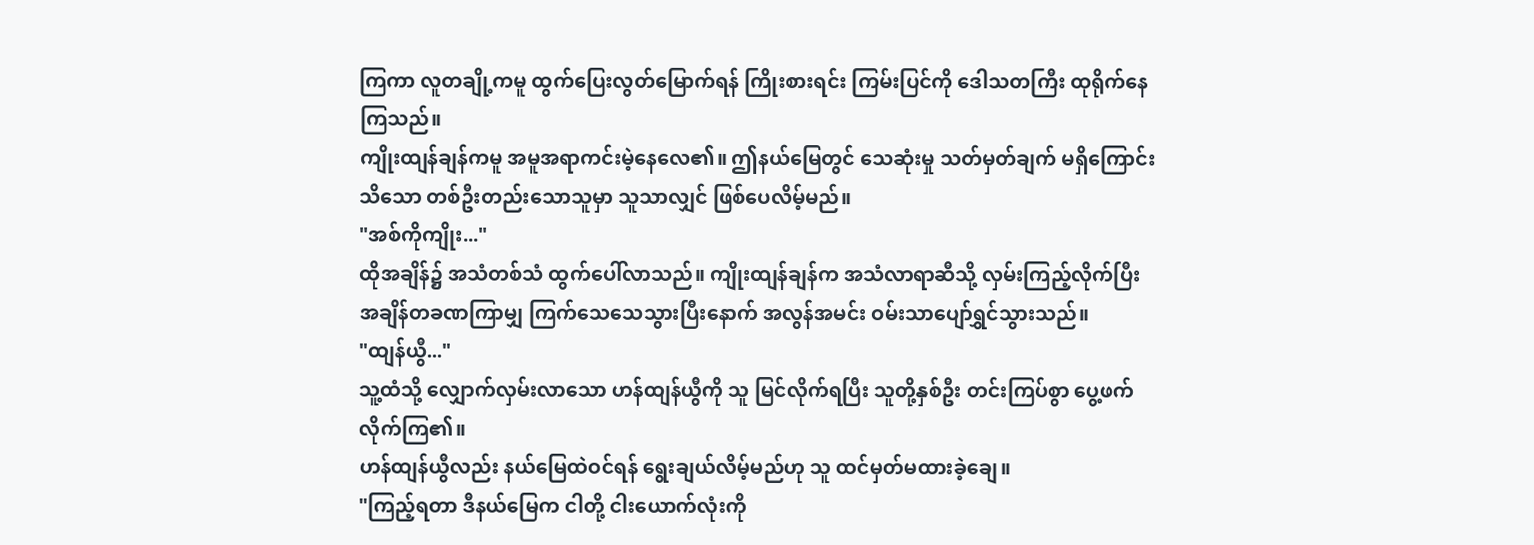ကြကာ လူတချို့ကမူ ထွက်ပြေးလွတ်မြောက်ရန် ကြိုးစားရင်း ကြမ်းပြင်ကို ဒေါသတကြီး ထုရိုက်နေကြသည်။
ကျိုးထျန်ချန်ကမူ အမူအရာကင်းမဲ့နေလေ၏။ ဤနယ်မြေတွင် သေဆုံးမှု သတ်မှတ်ချက် မရှိကြောင်း သိသော တစ်ဦးတည်းသောသူမှာ သူသာလျှင် ဖြစ်ပေလိမ့်မည်။
"အစ်ကိုကျိုး..."
ထိုအချိန်၌ အသံတစ်သံ ထွက်ပေါ်လာသည်။ ကျိုးထျန်ချန်က အသံလာရာဆီသို့ လှမ်းကြည့်လိုက်ပြီး အချိန်တခဏကြာမျှ ကြက်သေသေသွားပြီးနောက် အလွန်အမင်း ဝမ်းသာပျော်ရွှင်သွားသည်။
"ထျန်ယွီ..."
သူ့ထံသို့ လျှောက်လှမ်းလာသော ဟန်ထျန်ယွီကို သူ မြင်လိုက်ရပြီး သူတို့နှစ်ဦး တင်းကြပ်စွာ ပွေ့ဖက်လိုက်ကြ၏။
ဟန်ထျန်ယွီလည်း နယ်မြေထဲဝင်ရန် ရွေးချယ်လိမ့်မည်ဟု သူ ထင်မှတ်မထားခဲ့ချေ။
"ကြည့်ရတာ ဒီနယ်မြေက ငါတို့ ငါးယောက်လုံးကို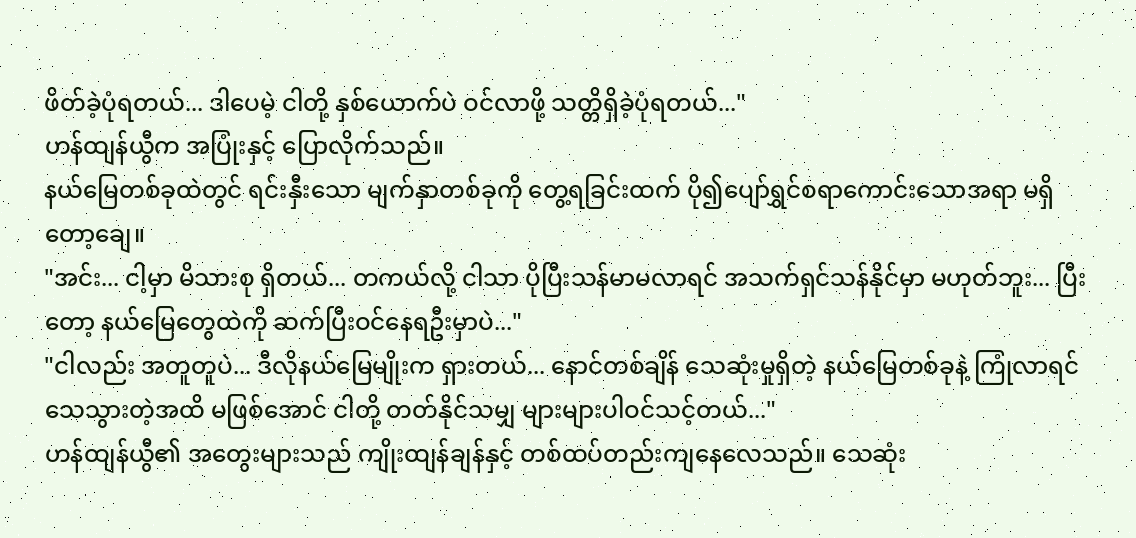ဖိတ်ခဲ့ပုံရတယ်... ဒါပေမဲ့ ငါတို့ နှစ်ယောက်ပဲ ဝင်လာဖို့ သတ္တိရှိခဲ့ပုံရတယ်..."
ဟန်ထျန်ယွီက အပြုံးနှင့် ပြောလိုက်သည်။
နယ်မြေတစ်ခုထဲတွင် ရင်းနှီးသော မျက်နှာတစ်ခုကို တွေ့ရခြင်းထက် ပို၍ပျော်ရွှင်စရာကောင်းသောအရာ မရှိတော့ချေ။
"အင်း... ငါ့မှာ မိသားစု ရှိတယ်... တကယ်လို့ ငါသာ ပိုပြီးသန်မာမလာရင် အသက်ရှင်သန်နိုင်မှာ မဟုတ်ဘူး... ပြီးတော့ နယ်မြေတွေထဲကို ဆက်ပြီးဝင်နေရဦးမှာပဲ..."
"ငါလည်း အတူတူပဲ... ဒီလိုနယ်မြေမျိုးက ရှားတယ်... နောင်တစ်ချိန် သေဆုံးမှုရှိတဲ့ နယ်မြေတစ်ခုနဲ့ ကြုံလာရင် သေသွားတဲ့အထိ မဖြစ်အောင် ငါတို့ တတ်နိုင်သမျှ များများပါဝင်သင့်တယ်..."
ဟန်ထျန်ယွီ၏ အတွေးများသည် ကျိုးထျန်ချန်နှင့် တစ်ထပ်တည်းကျနေလေသည်။ သေဆုံး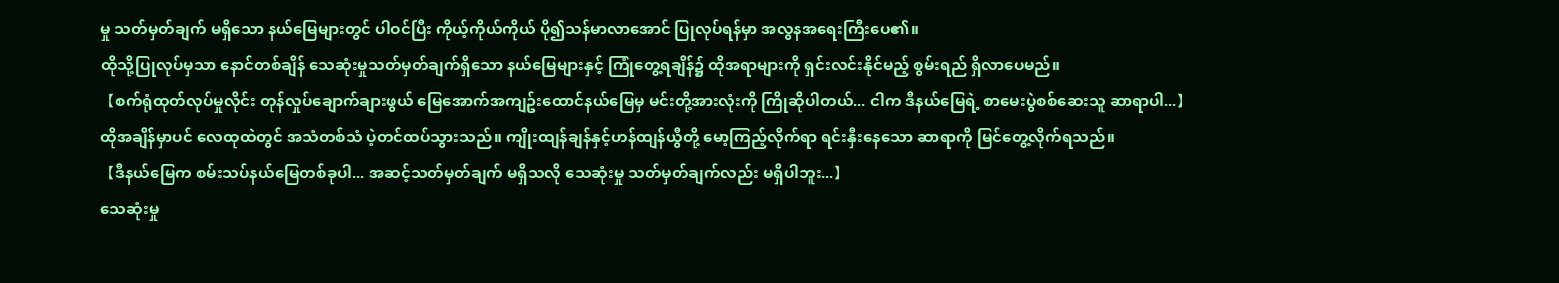မှု သတ်မှတ်ချက် မရှိသော နယ်မြေများတွင် ပါဝင်ပြီး ကိုယ့်ကိုယ်ကိုယ် ပို၍သန်မာလာအောင် ပြုလုပ်ရန်မှာ အလွနအရေးကြီးပေ၏။
ထိုသို့ပြုလုပ်မှသာ နောင်တစ်ချိန် သေဆုံးမှုသတ်မှတ်ချက်ရှိသော နယ်မြေများနှင့် ကြုံတွေ့ရချိန်၌ ထိုအရာများကို ရှင်းလင်းနိုင်မည့် စွမ်းရည် ရှိလာပေမည်။
【စက်ရုံထုတ်လုပ်မှုလိုင်း တုန်လှုပ်ချောက်ချားဖွယ် မြေအောက်အကျဥ်းထောင်နယ်မြေမှ မင်းတို့အားလုံးကို ကြိုဆိုပါတယ်... ငါက ဒီနယ်မြေရဲ့ စာမေးပွဲစစ်ဆေးသူ ဆာရာပါ...】
ထိုအချိန်မှာပင် လေထုထဲတွင် အသံတစ်သံ ပဲ့တင်ထပ်သွားသည်။ ကျိုးထျန်ချန်နှင့်ဟန်ထျန်ယွီတို့ မော့ကြည့်လိုက်ရာ ရင်းနှီးနေသော ဆာရာကို မြင်တွေ့လိုက်ရသည်။
【ဒီနယ်မြေက စမ်းသပ်နယ်မြေတစ်ခုပါ... အဆင့်သတ်မှတ်ချက် မရှိသလို သေဆုံးမှု သတ်မှတ်ချက်လည်း မရှိပါဘူး...】
သေဆုံးမှု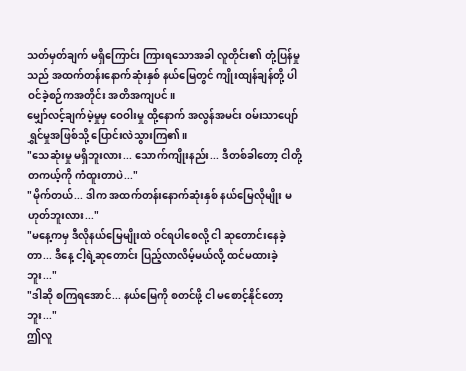သတ်မှတ်ချက် မရှိကြောင်း ကြားရသောအခါ လူတိုင်း၏ တုံ့ပြန်မှုသည် အထက်တန်းနောက်ဆုံးနှစ် နယ်မြေတွင် ကျိုးထျန်ချန်တို့ ပါဝင်ခဲ့စဉ်ကအတိုင်း အတိအကျပင်။
မျှော်လင့်ချက်မဲ့မှုမှ ဝေဝါးမှု ထို့နောက် အလွန်အမင်း ဝမ်းသာပျော်ရွှင်မှုအဖြစ်သို့ ပြောင်းလဲသွားကြ၏။
"သေဆုံးမှု မရှိဘူးလား... သောက်ကျိုးနည်း... ဒီတစ်ခါတော့ ငါတို့ တကယ့်ကို ကံထူးတာပဲ..."
"မိုက်တယ်... ဒါက အထက်တန်းနောက်ဆုံးနှစ် နယ်မြေလိုမျိုး မဟုတ်ဘူးလား..."
"မနေ့ကမှ ဒီလိုနယ်မြေမျိုးထဲ ဝင်ရပါစေလို့ ငါ ဆုတောင်းနေခဲ့တာ... ဒီနေ့ ငါ့ရဲ့ဆုတောင်း ပြည့်လာလိမ့်မယ်လို့ ထင်မထားခဲ့ဘူး..."
"ဒါဆို စကြရအောင်... နယ်မြေကို စတင်ဖို့ ငါ မစောင့်နိုင်တော့ဘူး..."
ဤလူ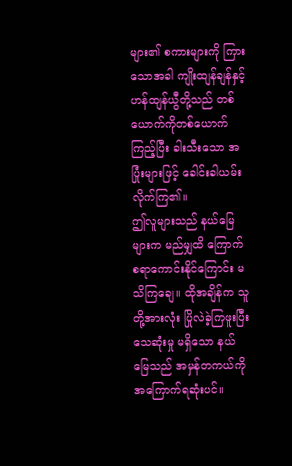များ၏ စကားများကို ကြားသောအခါ ကျိုးထျန်ချန်နှင့်ဟန်ထျန်ယွီတို့သည် တစ်ယောက်ကိုတစ်ယောက် ကြည့်ပြီး ခါးသီးသော အပြုံးများဖြင့် ခေါင်းခါယမ်းလိုက်ကြ၏။
ဤလူများသည် နယ်မြေများက မည်မျှထိ ကြောက်စရာကောင်းနိုင်ကြောင်း မသိကြချေ။ ထိုအချိန်က သူတို့အားလုံး ပြိုလဲခဲ့ကြဖူးပြီး သေဆုံးမှု မရှိသော နယ်မြေသည် အမှန်တကယ်ကို အကြောက်ရဆုံးပင်။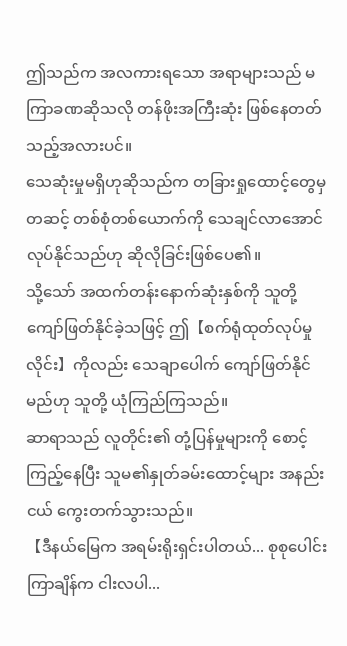ဤသည်က အလကားရသော အရာများသည် မကြာခဏဆိုသလို တန်ဖိုးအကြီးဆုံး ဖြစ်နေတတ်သည့်အလားပင်။
သေဆုံးမှုမရှိဟုဆိုသည်က တခြားရှုထောင့်တွေမှတဆင့် တစ်စုံတစ်ယောက်ကို သေချင်လာအောင် လုပ်နိုင်သည်ဟု ဆိုလိုခြင်းဖြစ်ပေ၏။
သို့သော် အထက်တန်းနောက်ဆုံးနှစ်ကို သူတို့ ကျော်ဖြတ်နိုင်ခဲ့သဖြင့် ဤ【စက်ရုံထုတ်လုပ်မှုလိုင်း】ကိုလည်း သေချာပေါက် ကျော်ဖြတ်နိုင်မည်ဟု သူတို့ ယုံကြည်ကြသည်။
ဆာရာသည် လူတိုင်း၏ တုံ့ပြန်မှုများကို စောင့်ကြည့်နေပြီး သူမ၏နှုတ်ခမ်းထောင့်များ အနည်းငယ် ကွေးတက်သွားသည်။
【ဒီနယ်မြေက အရမ်းရိုးရှင်းပါတယ်... စုစုပေါင်း ကြာချိန်က ငါးလပါ...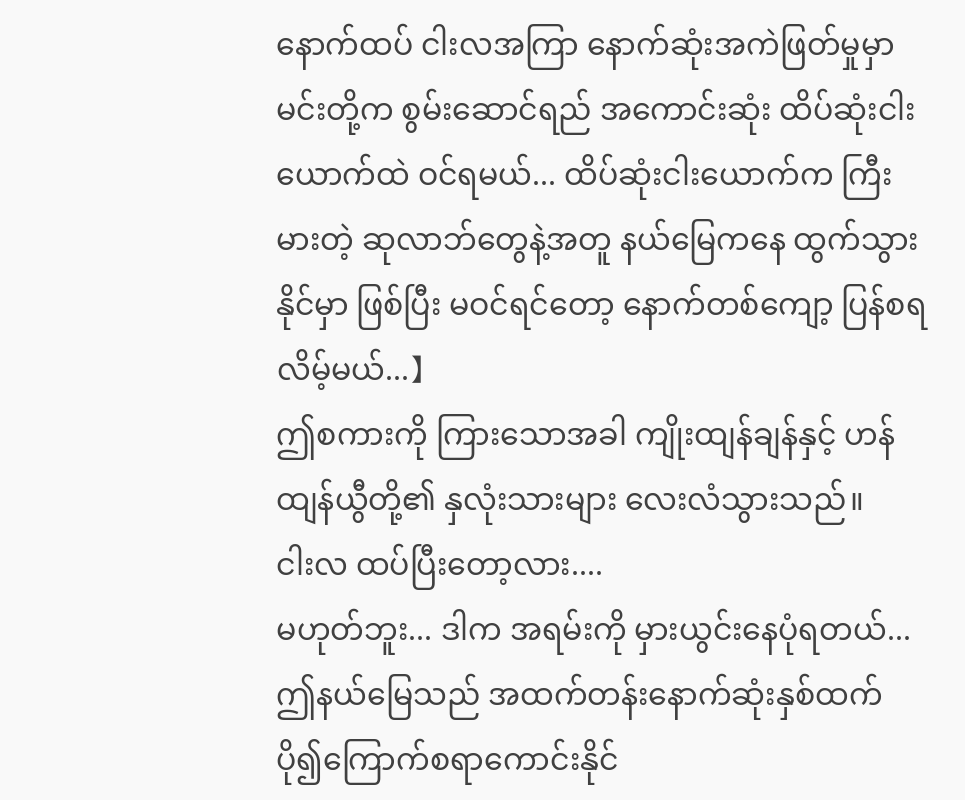နောက်ထပ် ငါးလအကြာ နောက်ဆုံးအကဲဖြတ်မှုမှာ မင်းတို့က စွမ်းဆောင်ရည် အကောင်းဆုံး ထိပ်ဆုံးငါးယောက်ထဲ ဝင်ရမယ်... ထိပ်ဆုံးငါးယောက်က ကြီးမားတဲ့ ဆုလာဘ်တွေနဲ့အတူ နယ်မြေကနေ ထွက်သွားနိုင်မှာ ဖြစ်ပြီး မဝင်ရင်တော့ နောက်တစ်ကျော့ ပြန်စရလိမ့်မယ်...】
ဤစကားကို ကြားသောအခါ ကျိုးထျန်ချန်နှင့် ဟန်ထျန်ယွီတို့၏ နှလုံးသားများ လေးလံသွားသည်။
ငါးလ ထပ်ပြီးတော့လား....
မဟုတ်ဘူး... ဒါက အရမ်းကို မှားယွင်းနေပုံရတယ်...
ဤနယ်မြေသည် အထက်တန်းနောက်ဆုံးနှစ်ထက် ပို၍ကြောက်စရာကောင်းနိုင်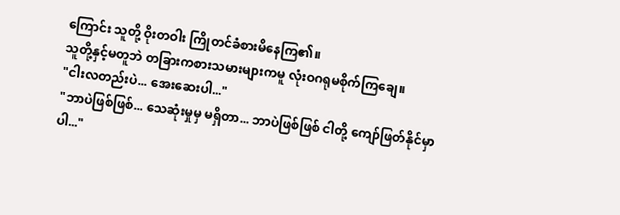ကြောင်း သူတို့ ဝိုးတဝါး ကြိုတင်ခံစားမိနေကြ၏။
သူတို့နှင့်မတူဘဲ တခြားကစားသမားများကမူ လုံးဝဂရုမစိုက်ကြချေ။
"ငါးလတည်းပဲ... အေးဆေးပါ..."
"ဘာပဲဖြစ်ဖြစ်... သေဆုံးမှုမှ မရှိတာ... ဘာပဲဖြစ်ဖြစ် ငါတို့ ကျော်ဖြတ်နိုင်မှာပါ..."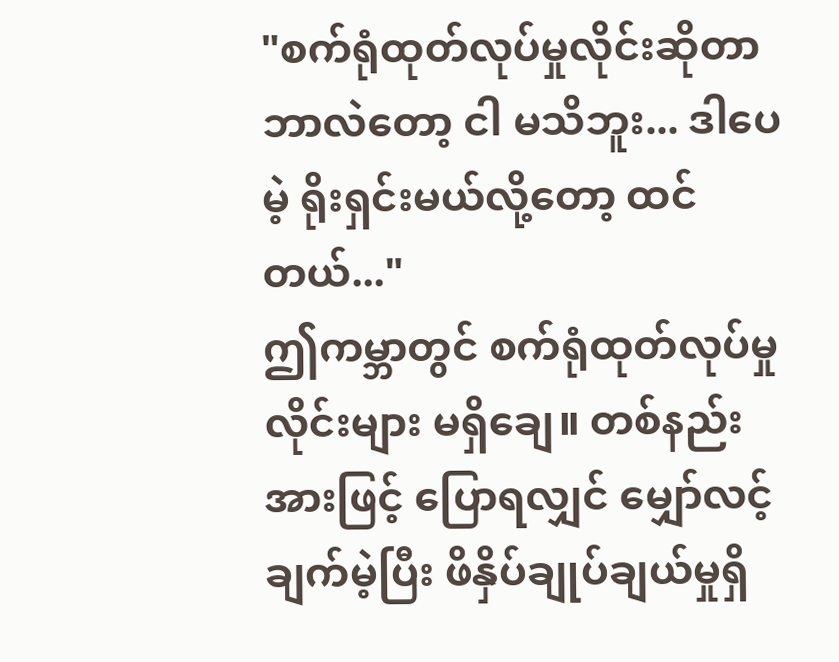"စက်ရုံထုတ်လုပ်မှုလိုင်းဆိုတာ ဘာလဲတော့ ငါ မသိဘူး... ဒါပေမဲ့ ရိုးရှင်းမယ်လို့တော့ ထင်တယ်..."
ဤကမ္ဘာတွင် စက်ရုံထုတ်လုပ်မှုလိုင်းများ မရှိချေ။ တစ်နည်းအားဖြင့် ပြောရလျှင် မျှော်လင့်ချက်မဲ့ပြီး ဖိနှိပ်ချုပ်ချယ်မှုရှိ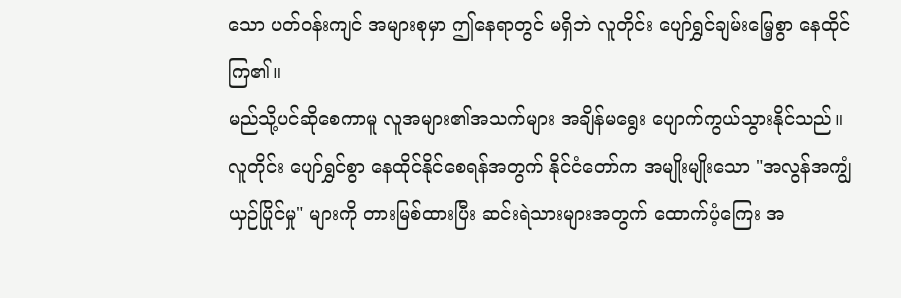သော ပတ်ဝန်းကျင် အများစုမှာ ဤနေရာတွင် မရှိဘဲ လူတိုင်း ပျော်ရွှင်ချမ်းမြေ့စွာ နေထိုင်ကြ၏။
မည်သို့ပင်ဆိုစေကာမူ လူအများ၏အသက်များ အချိန်မရွေး ပျောက်ကွယ်သွားနိုင်သည်။ လူတိုင်း ပျော်ရွှင်စွာ နေထိုင်နိုင်စေရန်အတွက် နိုင်ငံတော်က အမျိုးမျိုးသော "အလွန်အကျွံ ယှဉ်ပြိုင်မှု" များကို တားမြစ်ထားပြီး ဆင်းရဲသားများအတွက် ထောက်ပံ့ကြေး အ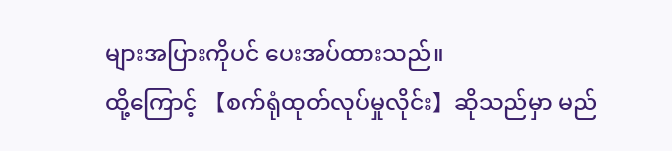များအပြားကိုပင် ပေးအပ်ထားသည်။
ထို့ကြောင့် 【စက်ရုံထုတ်လုပ်မှုလိုင်း】ဆိုသည်မှာ မည်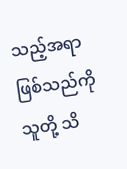သည့်အရာဖြစ်သည်ကို သူတို့ သိ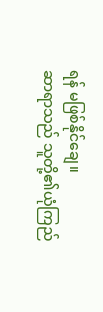ရန် မဖြစ်နိုင်ချေ။
ဆာရာသည် သူတို့၏ယုံကြည်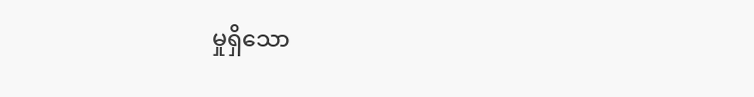မှုရှိသော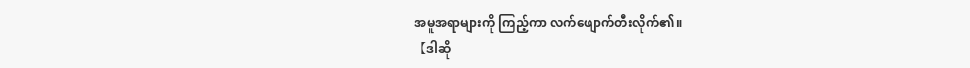အမူအရာများကို ကြည့်ကာ လက်ဖျောက်တီးလိုက်၏။
【ဒါဆို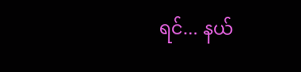ရင်... နယ်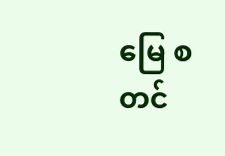မြေ စတင်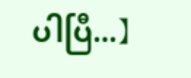ပါပြီ...】